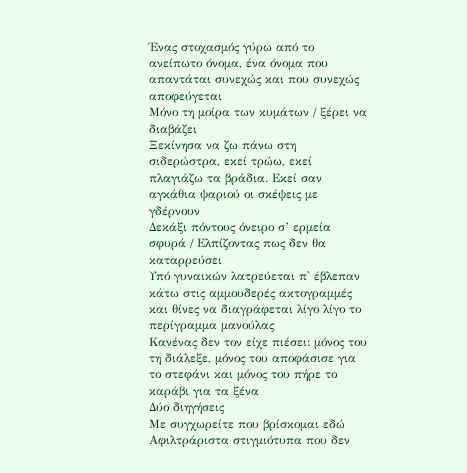Ένας στοχασμός γύρω από το ανείπωτο όνομα, ένα όνομα που απαντάται συνεχώς και που συνεχώς αποφεύγεται
Μόνο τη μοίρα των κυμάτων / ξέρει να διαβάζει
Ξεκίνησα να ζω πάνω στη σιδερώστρα, εκεί τρώω, εκεί πλαγιάζω τα βράδια. Εκεί σαν αγκάθια ψαριού οι σκέψεις με γδέρνουν
Δεκάξι πόντους όνειρο σ’ ερμεία σφυρά / Ελπίζοντας πως δεν θα καταρρεύσει
Υπό γυναικών λατρεύεται π' έβλεπαν κάτω στις αμμουδερές ακτογραμμές και θίνες να διαγράφεται λίγο λίγο το περίγραμμα μανούλας
Κανένας δεν τον είχε πιέσει: μόνος του τη διάλεξε, μόνος του αποφάσισε για το στεφάνι και μόνος του πήρε το καράβι για τα ξένα
Δύο διηγήσεις
Με συγχωρείτε που βρίσκομαι εδώ
Αφιλτράριστα στιγμιότυπα που δεν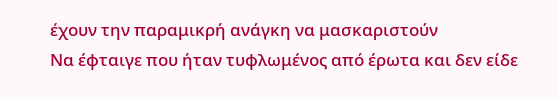έχουν την παραμικρή ανάγκη να μασκαριστούν
Να έφταιγε που ήταν τυφλωμένος από έρωτα και δεν είδε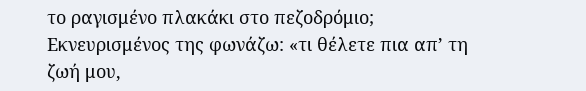το ραγισμένο πλακάκι στο πεζοδρόμιο;
Εκνευρισμένος της φωνάζω: «τι θέλετε πια απ’ τη ζωή μου,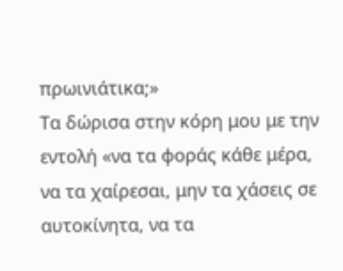πρωινιάτικα;»
Τα δώρισα στην κόρη μου με την εντολή «να τα φοράς κάθε μέρα, να τα χαίρεσαι, μην τα χάσεις σε αυτοκίνητα, να τα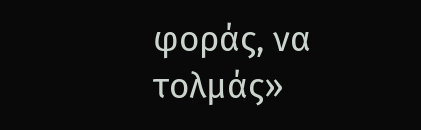φοράς, να τολμάς»